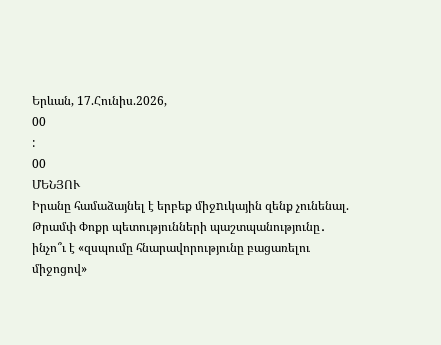Երևան, 17.Հունիս.2026,
00
:
00
ՄԵՆՅՈՒ
Իրանը համաձայնել է երբեք միջnւկային զենք չունենալ. Թրամփ Փոքր պետությունների պաշտպանությունը․ ինչո՞ւ է «զսպումը հնարավորությունը բացառելու միջոցով»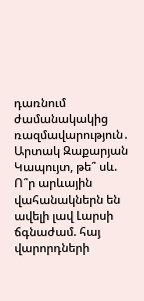դառնում ժամանակակից ռազմավարություն․ Արտակ Զաքարյան Կապույտ, թե՞ սև. Ո՞ր արևային վահանակներն են ավելի լավ Լարսի ճգնաժամ. հայ վարորդների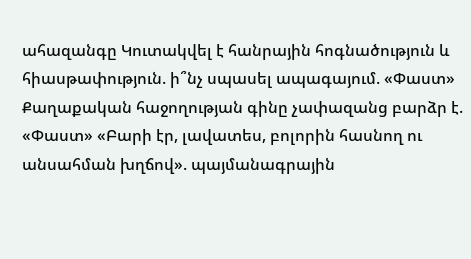ահազանգը Կուտակվել է հանրային հոգնածություն և հիասթափություն. ի՞նչ սպասել ապագայում. «Փաստ» Քաղաքական հաջողության գինը չափազանց բարձր է. «Փաստ» «Բարի էր, լավատես, բոլորին հասնող ու անսահման խղճով». պայմանագրային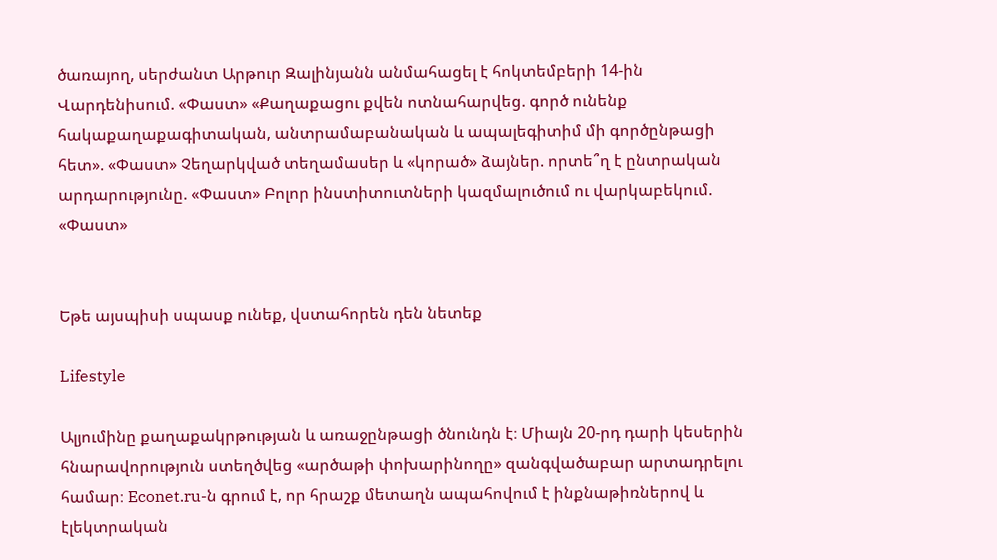ծառայող, սերժանտ Արթուր Զալինյանն անմահացել է հոկտեմբերի 14-ին Վարդենիսում. «Փաստ» «Քաղաքացու քվեն ոտնահարվեց. գործ ունենք հակաքաղաքագիտական, անտրամաբանական և ապալեգիտիմ մի գործընթացի հետ». «Փաստ» Չեղարկված տեղամասեր և «կորած» ձայներ. որտե՞ղ է ընտրական արդարությունը. «Փաստ» Բոլոր ինստիտուտների կազմալուծում ու վարկաբեկում. «Փաստ»


Եթե այսպիսի սպասք ունեք, վստահորեն դեն նետեք

Lifestyle

Ալյումինը քաղաքակրթության և առաջընթացի ծնունդն է։ Միայն 20-րդ դարի կեսերին հնարավորություն ստեղծվեց «արծաթի փոխարինողը» զանգվածաբար արտադրելու համար։ Econet.ru-ն գրում է, որ հրաշք մետաղն ապահովում է ինքնաթիռներով և էլեկտրական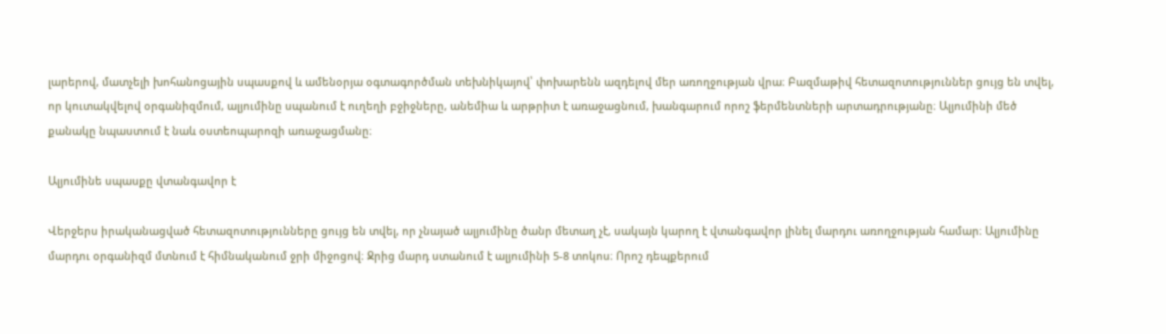լարերով, մատչելի խոհանոցային սպասքով և ամենօրյա օգտագործման տեխնիկայով՝ փոխարենն ազդելով մեր առողջության վրա։ Բազմաթիվ հետազոտություններ ցույց են տվել, որ կուտակվելով օրգանիզմում, ալյումինը սպանում է ուղեղի բջիջները, անեմիա և արթրիտ է առաջացնում, խանգարում որոշ ֆերմենտների արտադրությանը։ Ալյումինի մեծ քանակը նպաստում է նաև օստեոպարոզի առաջացմանը։

Ալյումինե սպասքը վտանգավոր է

Վերջերս իրականացված հետազոտությունները ցույց են տվել, որ չնայած ալյումինը ծանր մետաղ չէ, սակայն կարող է վտանգավոր լինել մարդու առողջության համար։ Ալյումինը մարդու օրգանիզմ մտնում է հիմնականում ջրի միջոցով։ Ջրից մարդ ստանում է ալյումինի 5-8 տոկոս։ Որոշ դեպքերում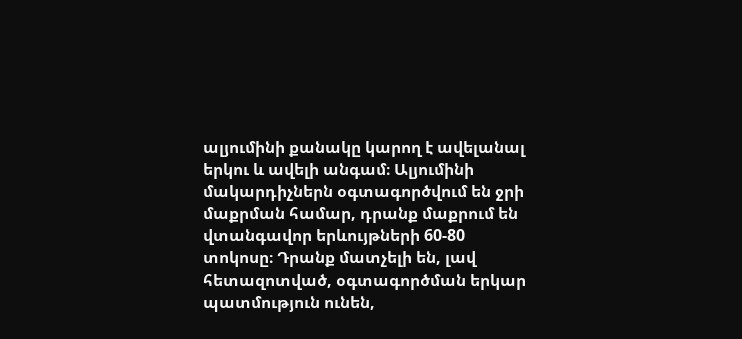ալյումինի քանակը կարող է ավելանալ երկու և ավելի անգամ։ Ալյումինի մակարդիչներն օգտագործվում են ջրի մաքրման համար, դրանք մաքրում են վտանգավոր երևույթների 60-80 տոկոսը։ Դրանք մատչելի են, լավ հետազոտված, օգտագործման երկար պատմություն ունեն,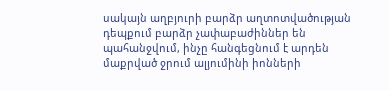սակայն աղբյուրի բարձր աղտոտվածության դեպքում բարձր չափաբաժիններ են պահանջվում, ինչը հանգեցնում է արդեն մաքրված ջրում ալյումինի իոնների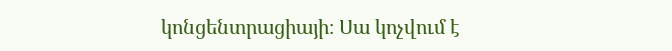կոնցենտրացիայի։ Սա կոչվում է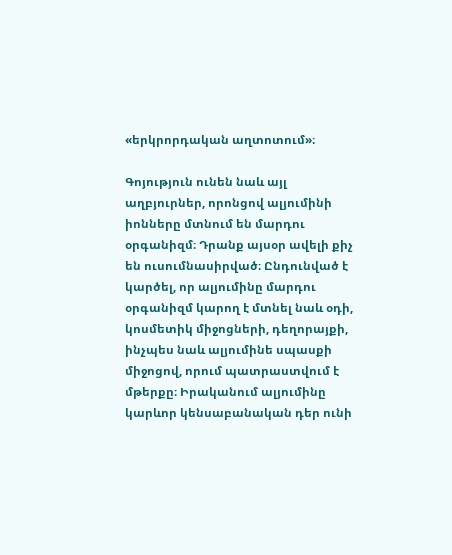«երկրորդական աղտոտում»։

Գոյություն ունեն նաև այլ աղբյուրներ, որոնցով ալյումինի իոնները մտնում են մարդու օրգանիզմ։ Դրանք այսօր ավելի քիչ են ուսումնասիրված։ Ընդունված է կարծել, որ ալյումինը մարդու օրգանիզմ կարող է մտնել նաև օդի, կոսմետիկ միջոցների, դեղորայքի, ինչպես նաև ալյումինե սպասքի միջոցով, որում պատրաստվում է մթերքը։ Իրականում ալյումինը կարևոր կենսաբանական դեր ունի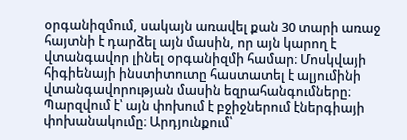օրգանիզմում, սակայն առավել քան 30 տարի առաջ հայտնի է դարձել այն մասին, որ այն կարող է վտանգավոր լինել օրգանիզմի համար։ Մոսկվայի հիգիենայի ինստիտուտը հաստատել է ալյումինի վտանգավորության մասին եզրահանգումները։ Պարզվում է՝ այն փոխում է բջիջներում էներգիայի փոխանակումը։ Արդյունքում՝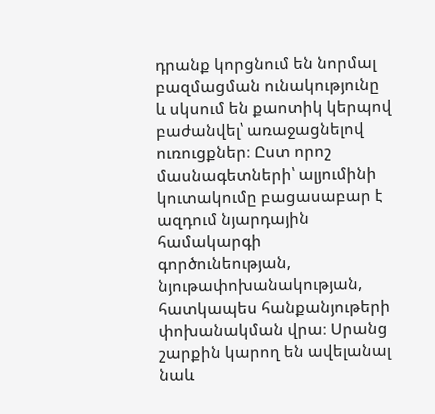դրանք կորցնում են նորմալ բազմացման ունակությունը և սկսում են քաոտիկ կերպով բաժանվել՝ առաջացնելով ուռուցքներ։ Ըստ որոշ մասնագետների՝ ալյումինի կուտակումը բացասաբար է ազդում նյարդային համակարգի գործունեության, նյութափոխանակության, հատկապես հանքանյութերի փոխանակման վրա։ Սրանց շարքին կարող են ավելանալ նաև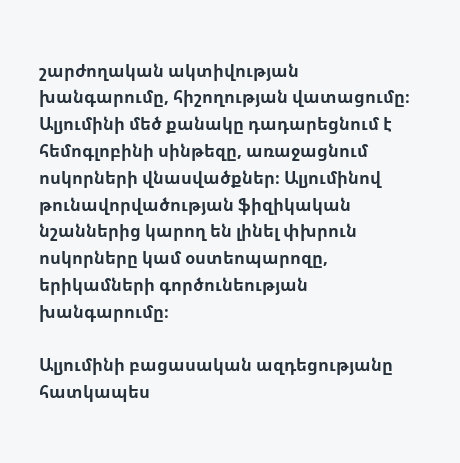շարժողական ակտիվության խանգարումը, հիշողության վատացումը։ Ալյումինի մեծ քանակը դադարեցնում է հեմոգլոբինի սինթեզը, առաջացնում ոսկորների վնասվածքներ։ Ալյումինով թունավորվածության ֆիզիկական նշաններից կարող են լինել փխրուն ոսկորները կամ օստեոպարոզը, երիկամների գործունեության խանգարումը։

Ալյումինի բացասական ազդեցությանը հատկապես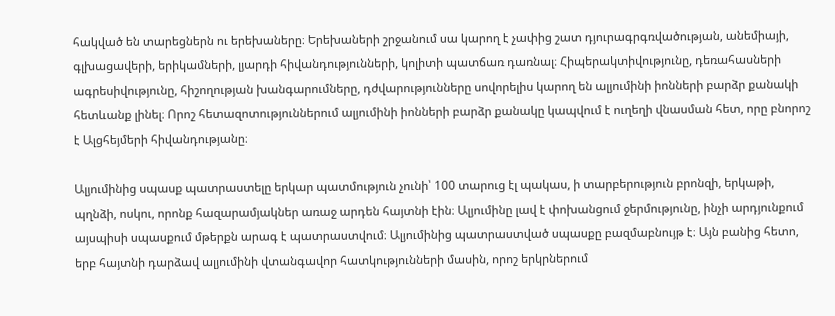հակված են տարեցներն ու երեխաները։ Երեխաների շրջանում սա կարող է չափից շատ դյուրագրգռվածության, անեմիայի, գլխացավերի, երիկամների, լյարդի հիվանդությունների, կոլիտի պատճառ դառնալ։ Հիպերակտիվությունը, դեռահասների ագրեսիվությունը, հիշողության խանգարումները, դժվարությունները սովորելիս կարող են ալյումինի իոնների բարձր քանակի հետևանք լինել։ Որոշ հետազոտություններում ալյումինի իոնների բարձր քանակը կապվում է ուղեղի վնասման հետ, որը բնորոշ է Ալցհեյմերի հիվանդությանը։

Ալյումինից սպասք պատրաստելը երկար պատմություն չունի՝ 100 տարուց էլ պակաս, ի տարբերություն բրոնզի, երկաթի, պղնձի, ոսկու, որոնք հազարամյակներ առաջ արդեն հայտնի էին։ Ալյումինը լավ է փոխանցում ջերմությունը, ինչի արդյունքում այսպիսի սպասքում մթերքն արագ է պատրաստվում։ Ալյումինից պատրաստված սպասքը բազմաբնույթ է։ Այն բանից հետո, երբ հայտնի դարձավ ալյումինի վտանգավոր հատկությունների մասին, որոշ երկրներում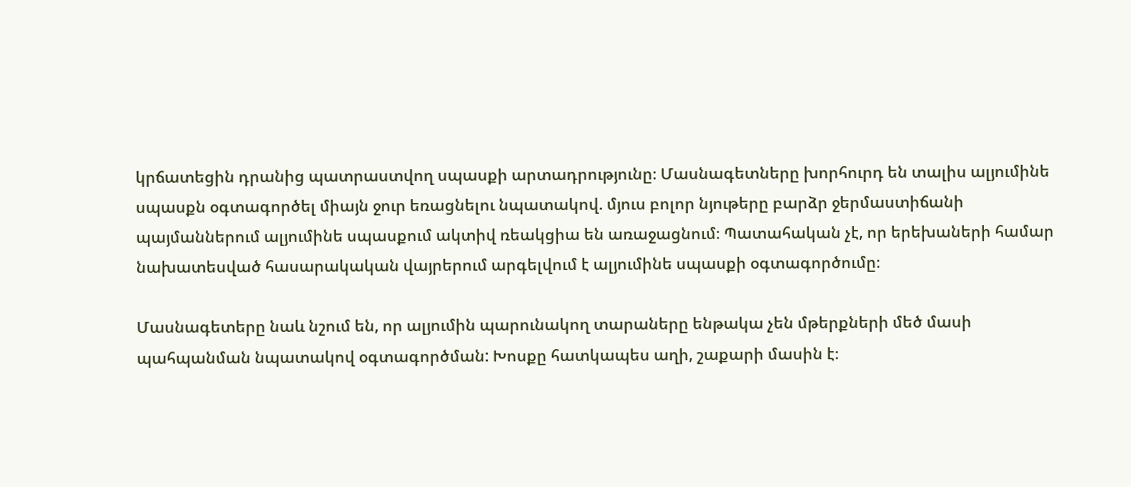կրճատեցին դրանից պատրաստվող սպասքի արտադրությունը։ Մասնագետները խորհուրդ են տալիս ալյումինե սպասքն օգտագործել միայն ջուր եռացնելու նպատակով. մյուս բոլոր նյութերը բարձր ջերմաստիճանի պայմաններում ալյումինե սպասքում ակտիվ ռեակցիա են առաջացնում։ Պատահական չէ, որ երեխաների համար նախատեսված հասարակական վայրերում արգելվում է ալյումինե սպասքի օգտագործումը։

Մասնագետերը նաև նշում են, որ ալյումին պարունակող տարաները ենթակա չեն մթերքների մեծ մասի պահպանման նպատակով օգտագործման: Խոսքը հատկապես աղի, շաքարի մասին է։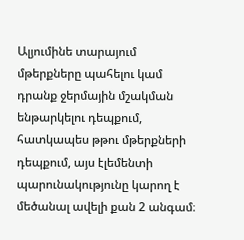Ալյումինե տարայում մթերքները պահելու կամ դրանք ջերմային մշակման ենթարկելու դեպքում, հատկապես թթու մթերքների դեպքում, այս էլեմենտի պարունակությունը կարող է մեծանալ ավելի քան 2 անգամ։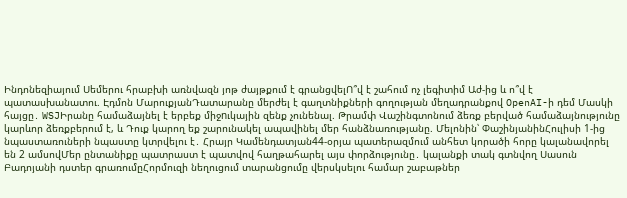Ինդոնեզիայում Սեմերու հրաբխի առնվազն յոթ ժայթքում է գրանցվելՈ՞վ է շահում ոչ լեգիտիմ Աժ-ից և ո՞վ է պատասխանատու. Էդմոն ՄարուքյանԴատարանը մերժել է գաղտնիքների գողության մեղադրանքով OpenAI-ի դեմ Մասկի հայցը․ WSJԻրանը համաձայնել է երբեք միջnւկային զենք չունենալ. Թրամփ Վաշինգտոնում ձեռք բերված համաձայնությունը կարևոր ձեռքբերում է, և Դուք կարող եք շարունակել ապավինել մեր հանձնառությանը. Մելոնին՝ ՓաշինյանինՀուլիսի 1-ից նպաստառուների նպաստը կտրվելու է․ Հրայր Կամենդատյան44-օրյա պատերազմում անհետ կորածի հորը կալանավորել են 2 ամսովՄեր ընտանիքը պատրաստ է պատվով հաղթահարել այս փորձությունը․ կալանքի տակ գտնվող Սասուն Բադոյանի դստեր գրառումըՀորմուզի նեղուցում տարանցումը վերսկսելու համար շաբաթներ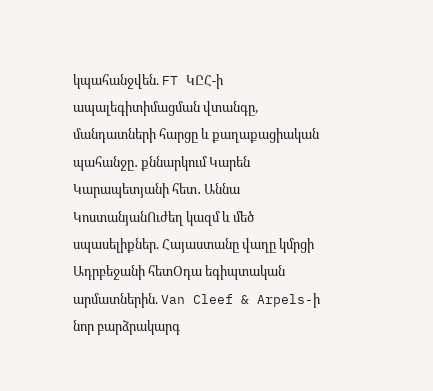կպահանջվեն. FT ԿԸՀ-ի ապալեգիտիմացման վտանգը, մանդատների հարցը և քաղաքացիական պահանջը․ քննարկում Կարեն Կարապետյանի հետ․ Աննա ԿոստանյանՈւժեղ կազմ և մեծ սպասելիքներ. Հայաստանը վաղը կմրցի Ադրբեջանի հետՕդա եգիպտական արմատներին. Van Cleef & Arpels-ի նոր բարձրակարգ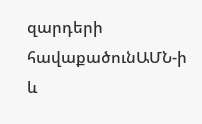զարդերի հավաքածունԱՄՆ-ի և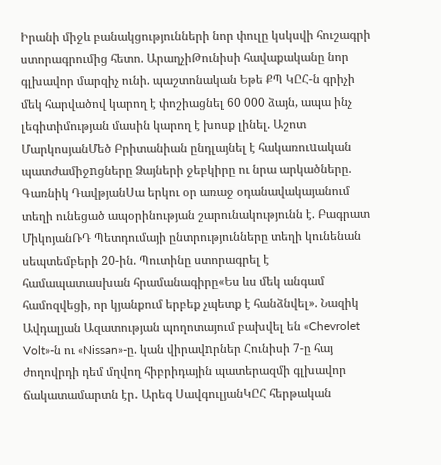Իրանի միջև բանակցությունների նոր փուլը կսկսվի հուշագրի ստորագրումից հետո. ԱրաղչիԹունիսի հավաքականը նոր գլխավոր մարզիչ ունի. պաշտոնական Եթե ՔՊ ԿԸՀ-ն գրիչի մեկ հարվածով կարող է փոշիացնել 60 000 ձայն, ապա ինչ լեգիտիմության մասին կարող է խոսք լինել. Աշոտ ՄարկոսյանՄեծ Բրիտանիան ընդլայնել է հակառուuական պատժամիջnցները Ձայների ջեբկիրը ու նրա արկածները. Գառնիկ ԴավթյանՍա երկու օր առաջ օդանավակայանում տեղի ունեցած ապօրինության շարունակությունն է. Բագրատ ՄիկոյանՌԴ Պետդումայի ընտրությունները տեղի կունենան սեպտեմբերի 20-ին. Պուտինը ստորագրել է համապատասխան հրամանագիրը«Ես ևս մեկ անգամ համոզվեցի, որ կյանքում երբեք չպետք է հանձնվել». Նազիկ Ավդալյան Ազատության պողոտայում բախվել են «Chevrolet Volt»-ն ու «Nissan»-ը. կան վիրավnրներ Հունիսի 7-ը հայ ժողովրդի դեմ մղվող հիբրիդային պատերազմի գլխավոր ճակատամարտն էր․ Արեգ ՍավգուլյանԿԸՀ հերթական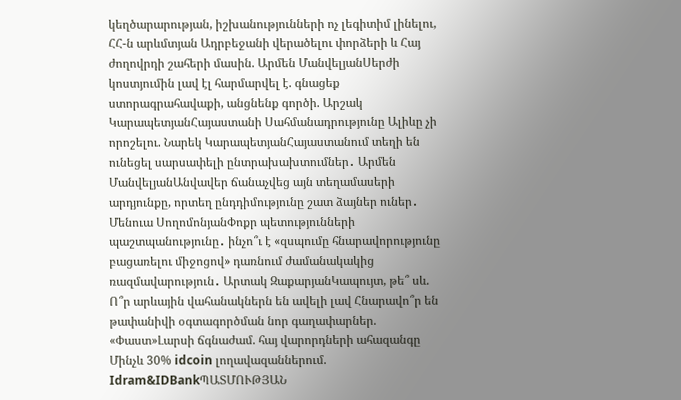կեղծարարության, իշխանությունների ոչ լեգիտիմ լինելու, ՀՀ-ն արևմտյան Ադրբեջանի վերածելու փորձերի և Հայ ժողովրդի շահերի մասին. Արմեն ՄանվելյանՍերժի կոստյումին լավ էլ հարմարվել է. գնացեք ստորագրահավաքի, անցնենք գործի. Արշակ ԿարապետյանՀայաստանի Սահմանադրությունը Ալիևը չի որոշելու. Նարեկ ԿարապետյանՀայաստանում տեղի են ունեցել սարսափելի ընտրախախտումներ․ Արմեն ՄանվելյանԱնվավեր ճանաչվեց այն տեղամասերի արդյունքը, որտեղ ընդդիմությունը շատ ձայներ ուներ․ Մենուա ՍողոմոնյանՓոքր պետությունների պաշտպանությունը․ ինչո՞ւ է «զսպումը հնարավորությունը բացառելու միջոցով» դառնում ժամանակակից ռազմավարություն․ Արտակ ԶաքարյանԿապույտ, թե՞ սև. Ո՞ր արևային վահանակներն են ավելի լավ Հնարավո՞ր են թափանիվի օգտագործման նոր գաղափարներ. «Փաստ»Լարսի ճգնաժամ. հայ վարորդների ահազանգը Մինչև 30% idcoin լողավազաններում. Idram&IDBankՊԱՏՄՈՒԹՅԱՆ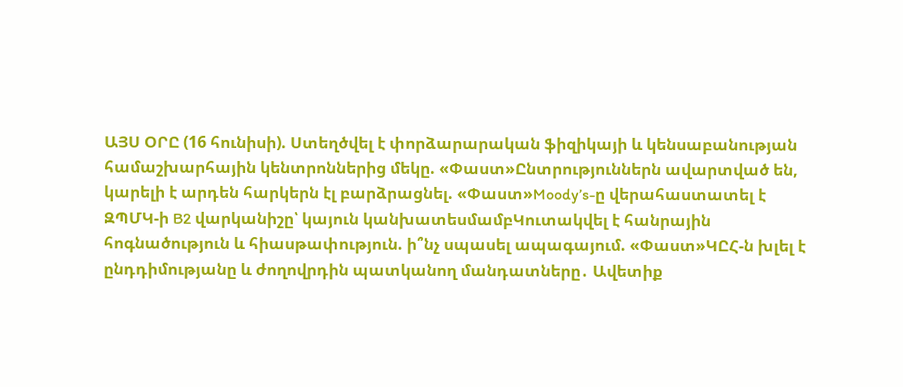ԱՅՍ ՕՐԸ (16 հունիսի). Ստեղծվել է փորձարարական ֆիզիկայի և կենսաբանության համաշխարհային կենտրոններից մեկը. «Փաստ»Ընտրություններն ավարտված են, կարելի է արդեն հարկերն էլ բարձրացնել. «Փաստ»Moody’s-ը վերահաստատել է ԶՊՄԿ-ի B2 վարկանիշը՝ կայուն կանխատեսմամբԿուտակվել է հանրային հոգնածություն և հիասթափություն. ի՞նչ սպասել ապագայում. «Փաստ»ԿԸՀ-ն խլել է ընդդիմությանը և ժողովրդին պատկանող մանդատները․ Ավետիք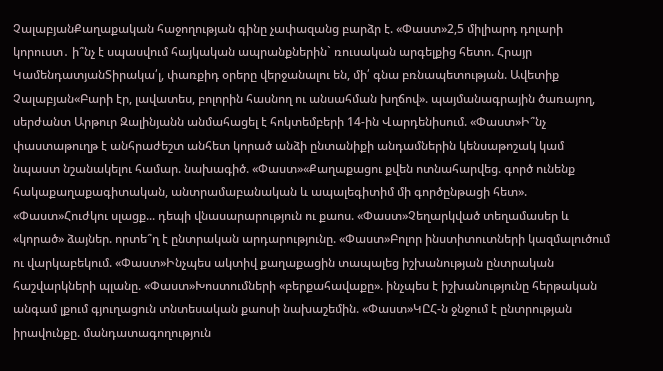ՉալաբյանՔաղաքական հաջողության գինը չափազանց բարձր է. «Փաստ»2,5 միլիարդ դոլարի կորուստ․ ի՞նչ է սպասվում հայկական ապրանքներին` ռուսական արգելքից հետո. Հրայր ԿամենդատյանՏիրակա՛լ, փառքիդ օրերը վերջանալու են, մի՛ գնա բռնապետության. Ավետիք Չալաբյան«Բարի էր, լավատես, բոլորին հասնող ու անսահման խղճով». պայմանագրային ծառայող, սերժանտ Արթուր Զալինյանն անմահացել է հոկտեմբերի 14-ին Վարդենիսում. «Փաստ»Ի՞նչ փաստաթուղթ է անհրաժեշտ անհետ կորած անձի ընտանիքի անդամներին կենսաթոշակ կամ նպաստ նշանակելու համար. նախագիծ. «Փաստ»«Քաղաքացու քվեն ոտնահարվեց. գործ ունենք հակաքաղաքագիտական, անտրամաբանական և ապալեգիտիմ մի գործընթացի հետ». «Փաստ»Հուժկու սլացք... դեպի վնասարարություն ու քաոս. «Փաստ»Չեղարկված տեղամասեր և «կորած» ձայներ. որտե՞ղ է ընտրական արդարությունը. «Փաստ»Բոլոր ինստիտուտների կազմալուծում ու վարկաբեկում. «Փաստ»Ինչպես ակտիվ քաղաքացին տապալեց իշխանության ընտրական հաշվարկների պլանը. «Փաստ»Խոստումների «բերքահավաքը». ինչպես է իշխանությունը հերթական անգամ լքում գյուղացուն տնտեսական քաոսի նախաշեմին. «Փաստ»ԿԸՀ-ն ջնջում է ընտրության իրավունքը. մանդատագողություն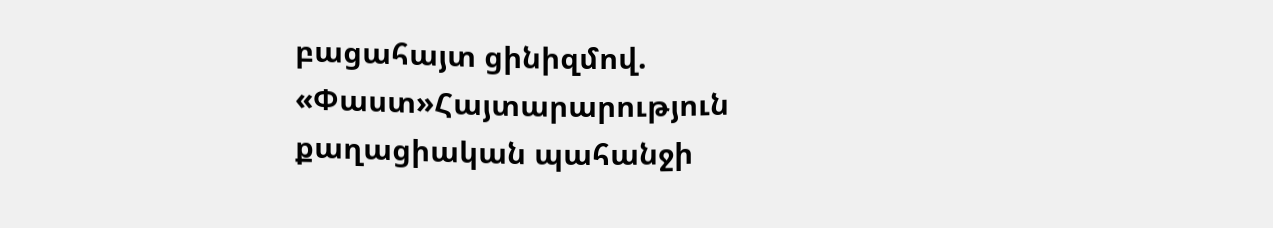բացահայտ ցինիզմով. «Փաստ»Հայտարարություն քաղացիական պահանջի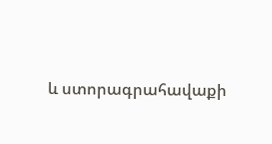և ստորագրահավաքի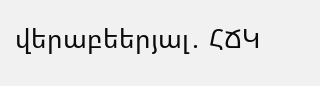վերաբեերյալ․ ՀՃԿ